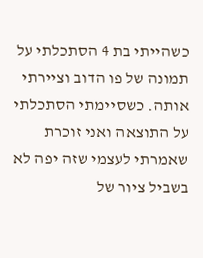כשהייתי בת 4 הסתכלתי על תמונה של פו הדוב וציירתי אותה. כשסיימתי הסתכלתי על התוצאה ואני זוכרת שאמרתי לעצמי שזה יפה לא בשביל ציור של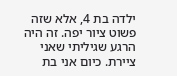ילדה בת 4, אלא שזה פשוט ציור יפה. זה היה הרגע שגיליתי שאני ציירת. כיום אני בת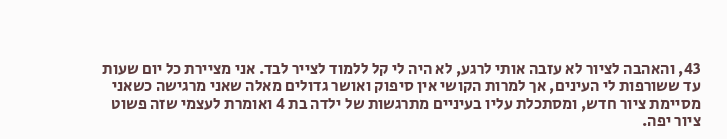43, והאהבה לציור לא עזבה אותי לרגע, לא היה לי קל ללמוד לצייר לבד. אני מציירת כל יום שעות עד ששורפות לי העינים, אך למרות הקושי אין סיפוק ואושר גדולים מאלה שאני מרגישה כשאני מסיימת ציור חדש, ומסתכלת עליו בעיניים מתרגשות של ילדה בת 4 ואומרת לעצמי שזה פשוט ציור יפה.